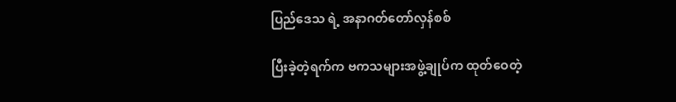ပြည်ဒေသ ရဲ့ အနာဂတ်တော်လှန်စစ်

ပြီးခဲ့တဲ့ရက်က ဗကသများအဖွဲ့ချုပ်က ထုတ်ဝေတဲ့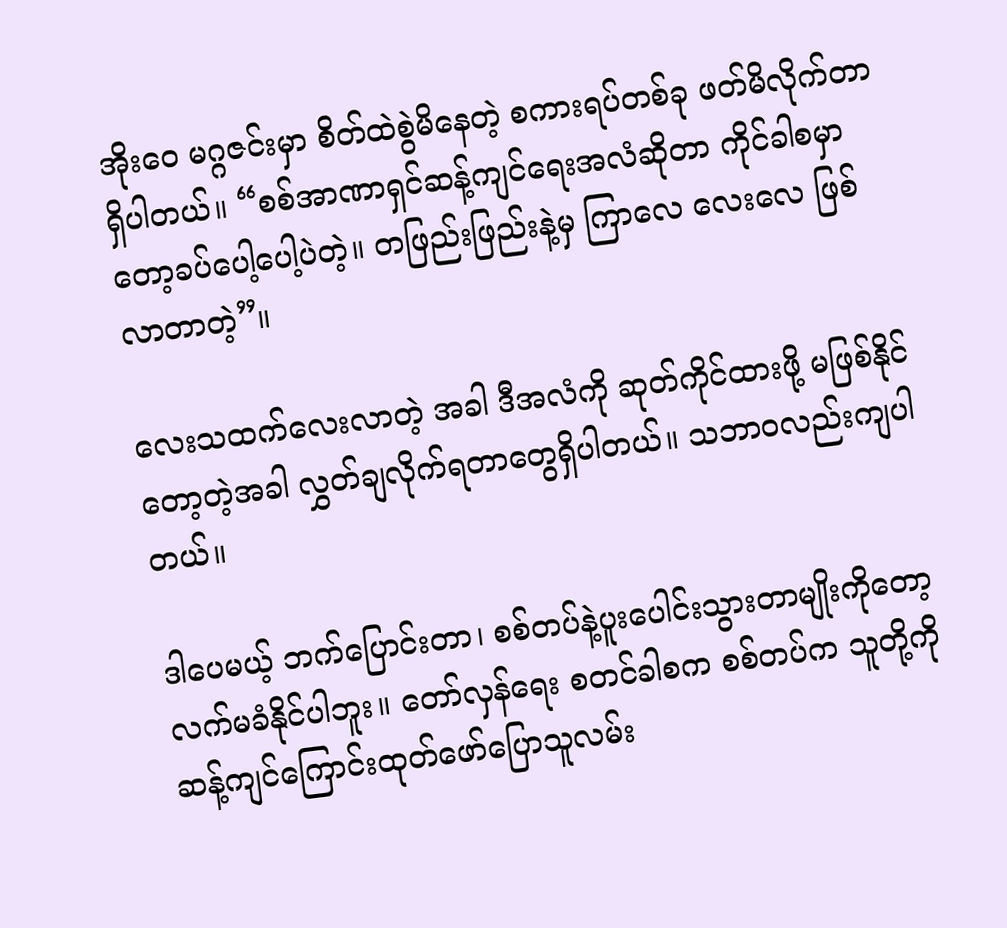အိုးဝေ မဂ္ဂဇင်းမှာ စိတ်ထဲစွဲမိနေတဲ့ စကားရပ်တစ်ခု ဖတ်မိလိုက်တာ ရှိပါတယ်။ “စစ်အာဏာရှင်ဆန့်ကျင်ရေးအလံဆိုတာ ကိုင်ခါစမှာတော့ခပ်ပေါ့ပေါ့ပဲတဲ့။ တဖြည်းဖြည်းနဲ့မှ ကြာလေ လေးလေ ဖြစ်လာတာတဲ့”။

လေးသထက်လေးလာတဲ့ အခါ ဒီအလံကို ဆုတ်ကိုင်ထားဖို့ မဖြစ်နိုင်တော့တဲ့အခါ လွှတ်ချလိုက်ရတာတွေရှိပါတယ်။ သဘာဝလည်းကျပါတယ်။

ဒါပေမယ့် ဘက်ပြောင်းတာ၊ စစ်တပ်နဲ့ပူးပေါင်းသွားတာမျိုးကိုတော့လက်မခံနိုင်ပါဘူး။ တော်လှန်ရေး စတင်ခါစက စစ်တပ်က သူတို့ကို ဆန့်ကျင်ကြောင်းထုတ်ဖော်ပြောသူလမ်း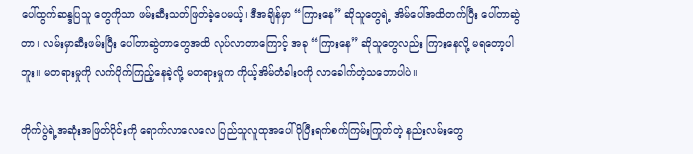ပေါ်ထွက်ဆန္ဒပြသူ တွေကိုသာ ဖမ်းဆီးသတ်ဖြတ်ခဲ့ပေမယ့်၊ ဒီအချိန်မှာ “ကြားနေ” ဆိုသူတွေရဲ့ အိမ်ပေါ်အထိတက်ပြီး ပေါ်တာဆွဲတာ၊ လမ်းမှာဆီးဖမ်းပြီး ပေါ်တာဆွဲတာတွေအထိ လုပ်လာတာကြောင့် အခု “ကြားနေ” ဆိုသူတွေလည်း ကြားနေလို့ မရတော့ပါဘူး။ မတရားမှုကို လက်ပိုက်ကြည့်နေခဲ့လို့ မတရားမှုက ကိုယ့်အိမ်တံခါးဝကို လာခေါက်တဲ့သဘောပါပဲ။

တိုက်ပွဲရဲ့အဆုံးအဖြတ်ပိုင်းကို ရောက်လာလေလေ ပြည်သူလူထုအပေါ် ပိုပြီးရက်စက်ကြမ်းကြုတ်တဲ့ နည်းလမ်းတွေ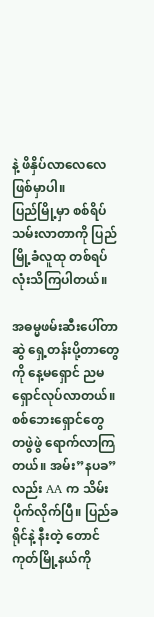နဲ့ ဖိနှိပ်လာလေလေ ဖြစ်မှာပါ။
ပြည်မြို့မှာ စစ်ရိပ်သမ်းလာတာကို ပြည်မြို့ခံလူထု တစ်ရပ်လုံးသိကြပါတယ်။

အဓမ္မဖမ်းဆီးပေါ်တာဆွဲ ရှေ့တန်းပို့တာတွေကို နေ့မရှောင် ညမရှောင်လုပ်လာတယ်။ စစ်ဘေးရှောင်တွေ တဖွဲဖွဲ ရောက်လာကြတယ်။ အမ်း”နပခ”လည်း AA က သိမ်းပိုက်လိုက်ပြီ။ ပြည်ခရိုင်နဲ့ နီးတဲ့ တောင်ကုတ်မြို့နယ်ကို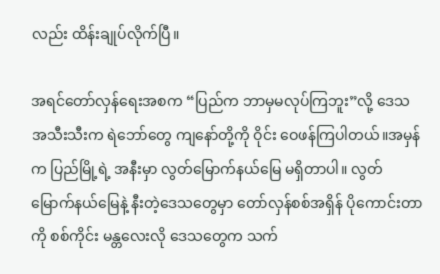လည်း ထိန်းချုပ်လိုက်ပြီ။

အရင်တော်လှန်ရေးအစက “ပြည်က ဘာမှမလုပ်ကြဘူး”လို့ ဒေသအသီးသီးက ရဲဘော်တွေ ကျနော်တို့ကို ဝိုင်း ဝေဖန်ကြပါတယ်။အမှန်က ပြည်မြို့ရဲ့ အနီးမှာ လွတ်မြောက်နယ်မြေ မရှိတာပါ။ လွတ်မြောက်နယ်မြေနဲ့ နီးတဲ့ဒေသတွေမှာ တော်လှန်စစ်အရှိန် ပိုကောင်းတာကို စစ်ကိုင်း မန္တလေးလို ဒေသတွေက သက်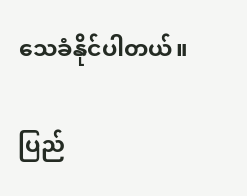သေခံနိုင်ပါတယ်။

ပြည်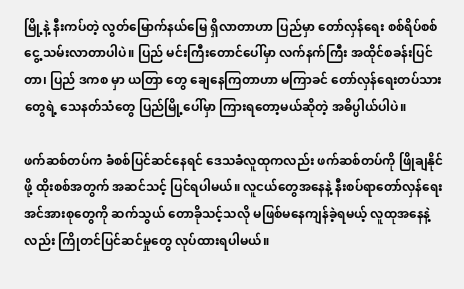မြို့နဲ့ နီးကပ်တဲ့ လွတ်မြောက်နယ်မြေ ရှိလာတာဟာ ပြည်မှာ တော်လှန်ရေး စစ်ရိပ်စစ်ငွေ့ သမ်းလာတာပါပဲ။ ပြည် မင်းကြီးတောင်ပေါ်မှာ လက်နက်ကြီး အထိုင်စခန်းပြင်တာ၊ ပြည် ဒကစ မှာ ယတြာ တွေ ချေနေကြတာဟာ မကြာခင် တော်လှန်ရေးတပ်သားတွေရဲ့ သေနတ်သံတွေ ပြည်မြို့ပေါ်မှာ ကြားရတော့မယ်ဆိုတဲ့ အဓိပ္ပါယ်ပါပဲ။

ဖက်ဆစ်တပ်က ခံစစ်ပြင်ဆင်နေရင် ဒေသခံလူထုကလည်း ဖက်ဆစ်တပ်ကို ဖြိုချနိုင်ဖို့ ထိုးစစ်အတွက် အဆင်သင့် ပြင်ရပါမယ်။ လူငယ်တွေအနေနဲ့ နီးစပ်ရာတော်လှန်ရေး အင်အားစုတွေကို ဆက်သွယ် တောခိုသင့်သလို မဖြစ်မနေကျန်ခဲ့ရမယ့် လူထုအနေနဲ့လည်း ကြိုတင်ပြင်ဆင်မှုတွေ လုပ်ထားရပါမယ်။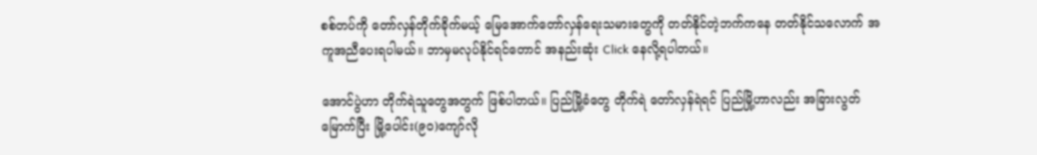စစ်တပ်ကို တော်လှန်တိုက်ခိုက်မယ့် မြေအောက်တော်လှန်ရေးသမားတွေကို တတ်နိုင်တဲ့ဘက်ကနေ တတ်နိုင်သလောက် အကူအညီပေးရပါမယ်။ ဘာမှမလုပ်နိုင်ရင်တောင် အနည်းဆုံး Click နေလို့ရပါတယ်။

အောင်ပွဲဟာ တိုက်ရဲသူတွေအတွက် ဖြစ်ပါတယ်။ ပြည်မြို့ခံတွေ တိုက်ရဲ တော်လှန်ရဲရင် ပြည်မြို့ဟာလည်း အခြားလွတ်မြောက်ပြီး မြို့ပေါင်း(၉၀)ကျော်လို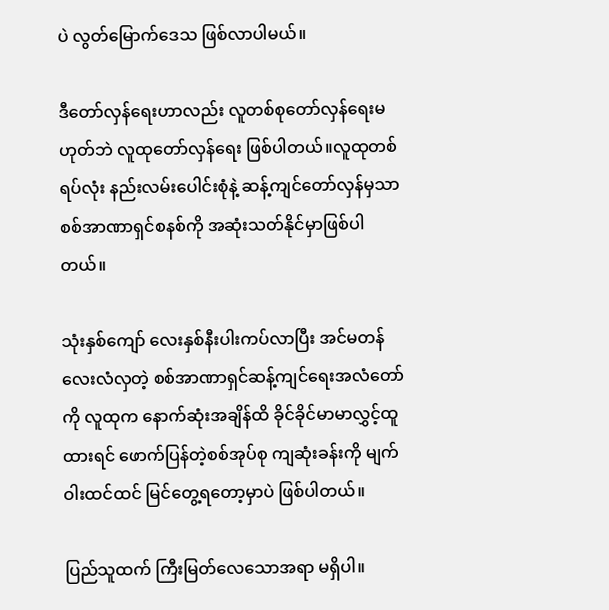ပဲ လွတ်မြောက်ဒေသ ဖြစ်လာပါမယ်။

ဒီတော်လှန်ရေးဟာလည်း လူတစ်စုတော်လှန်ရေးမဟုတ်ဘဲ လူထုတော်လှန်ရေး ဖြစ်ပါတယ်။လူထုတစ်ရပ်လုံး နည်းလမ်းပေါင်းစုံနဲ့ ဆန့်ကျင်တော်လှန်မှသာ စစ်အာဏာရှင်စနစ်ကို အဆုံးသတ်နိုင်မှာဖြစ်ပါတယ်။

သုံးနှစ်ကျော် လေးနှစ်နီးပါးကပ်လာပြီး အင်မတန်လေးလံလှတဲ့ စစ်အာဏာရှင်ဆန့်ကျင်ရေးအလံတော်ကို လူထုက နောက်ဆုံးအချိန်ထိ ခိုင်ခိုင်မာမာလွှင့်ထူထားရင် ဖောက်ပြန်တဲ့စစ်အုပ်စု ကျဆုံးခန်းကို မျက်ဝါးထင်ထင် မြင်တွေ့ရတော့မှာပဲ ဖြစ်ပါတယ်။

ပြည်သူထက် ကြီးမြတ်လေသောအရာ မရှိပါ။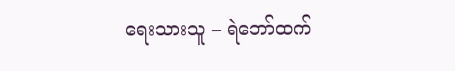ရေးသားသူ – ရဲဘော်ထက်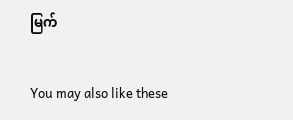မြက်

You may also like these